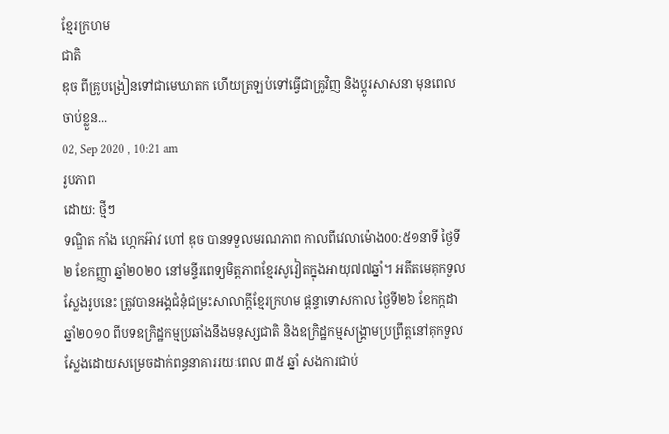ខ្មែរក្រហម
ជាតិ
ឌុច ពីគ្រូបង្រៀនទៅជាមេឃាតក ហើយត្រឡប់ទៅធ្វើជាគ្រូវិញ និងប្តូរសាសនា មុនពេលចាប់ខ្លួន...
02, Sep 2020 , 10:21 am
រូបភាព
ដោយ: ថ្មីៗ
ទណ្ឌិត កាំង ហ្កេកអ៊ាវ ហៅ ឌុច បានទទួលមរណភាព កាលពីវេលាម៉ោង00:៥១នាទី ថ្ងៃទី២ ខែកញ្ញា ឆ្នាំ២០២០ នៅមន្ទីរពេទ្យមិត្តភាពខ្មែរសូវៀតក្នុងអាយុ៧៧ឆ្នាំ។ អតីតមេគុកទួលស្លែងរូបនេះ ត្រូវបានអង្គជំនុំជម្រះសាលាក្តីខ្មែរក្រហម ផ្តន្ទាទោសកាល ថ្ងៃទី២៦ ខែកក្កដា ឆ្នាំ២០១០ ពីបទឧក្រិដ្ឋកម្មប្រឆាំងនឹងមនុស្សជាតិ និងឧក្រិដ្ឋកម្មសង្គ្រាមប្រព្រឹត្តនៅគុកទួលស្លែងដោយសម្រេចដាក់ពន្ធនាគាររយៈពេល ៣៥ ឆ្នាំ សងការជាប់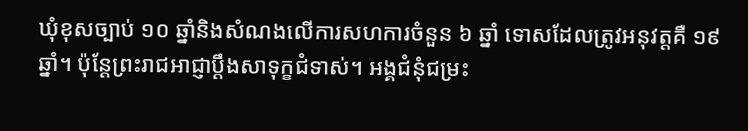ឃុំខុសច្បាប់ ១០ ឆ្នាំនិងសំណងលើការសហការចំនួន ៦ ឆ្នាំ ទោសដែលត្រូវអនុវត្តគឺ ១៩ ឆ្នាំ។ ប៉ុន្តែព្រះរាជអាជ្ញាប្តឹងសាទុក្ខជំទាស់។ អង្គជំនុំជម្រះ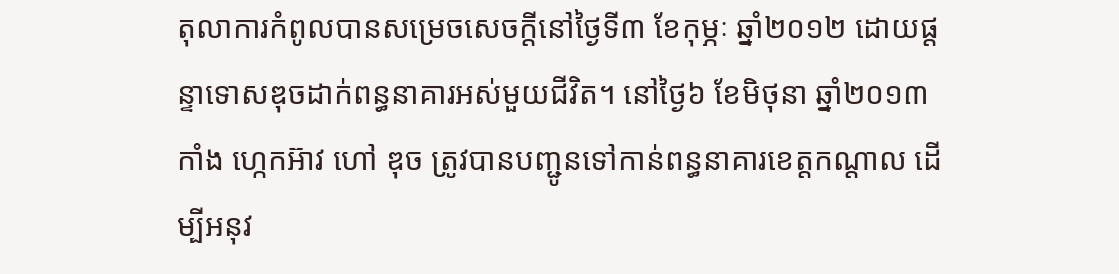តុលាការកំពូលបានសម្រេចសេចក្តីនៅថ្ងៃទី៣ ខែកុម្ភៈ ឆ្នាំ២០១២ ដោយផ្តន្ទាទោសឌុចដាក់ពន្ធនាគារអស់មួយជីវិត។ នៅថ្ងៃ៦ ខែមិថុនា ឆ្នាំ២០១៣ កាំង ហ្កេកអ៊ាវ ហៅ ឌុច ត្រូវបានបញ្ជូនទៅកាន់ពន្ធនាគារខេត្តកណ្តាល ដើម្បីអនុវ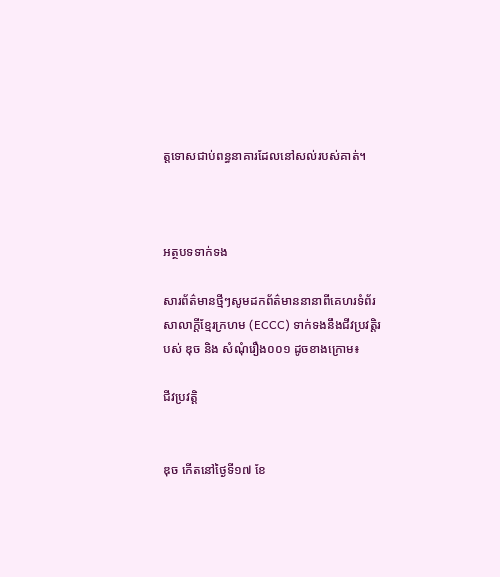ត្តទោសជាប់ពន្ធនាគារដែលនៅសល់របស់គាត់។



អត្ថបទទាក់ទង

សារព័ត៌មានថ្មីៗសូមដកព័ត៌មាននានាពីគេហរទំព័រសាលាក្តីខ្មែរក្រហម (ECCC) ទាក់ទងនឹងជីវប្រវត្តិរបស់ ឌុច និង សំណុំរឿង០០១ ដូចខាងក្រោម៖

ជីវប្រវត្តិ


ឌុច កើតនៅថ្ងៃទី១៧ ខែ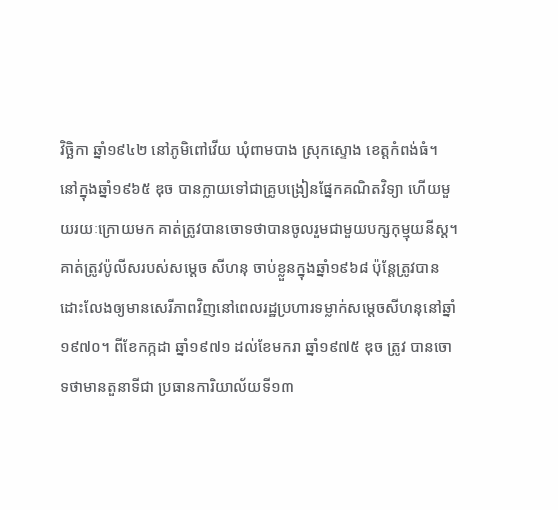វិច្ឆិកា ឆ្នាំ១៩៤២ នៅភូមិពៅវើយ ឃុំពាមបាង ស្រុកស្ទោង ខេត្តកំពង់ធំ។ នៅក្នុងឆ្នាំ១៩៦៥ ឌុច បានក្លាយទៅជាគ្រូបង្រៀនផ្នែកគណិតវិទ្យា ហើយមួយរយៈក្រោយមក គាត់ត្រូវបានចោទថាបានចូលរួមជាមួយបក្សកុម្មុយនីស្ត។ គាត់ត្រូវប៉ូលីសរបស់សម្តេច សីហនុ ចាប់ខ្លួនក្នុងឆ្នាំ១៩៦៨ ប៉ុន្តែត្រូវបានដោះលែងឲ្យមានសេរីភាពវិញនៅពេលរដ្ឋប្រហារទម្លាក់សម្តេចសីហនុនៅឆ្នាំ១៩៧០។ ពីខែកក្កដា ឆ្នាំ១៩៧១ ដល់ខែមករា ឆ្នាំ១៩៧៥ ឌុច ត្រូវ បានចោទថាមានតួនាទីជា ប្រធានការិយាល័យទី១៣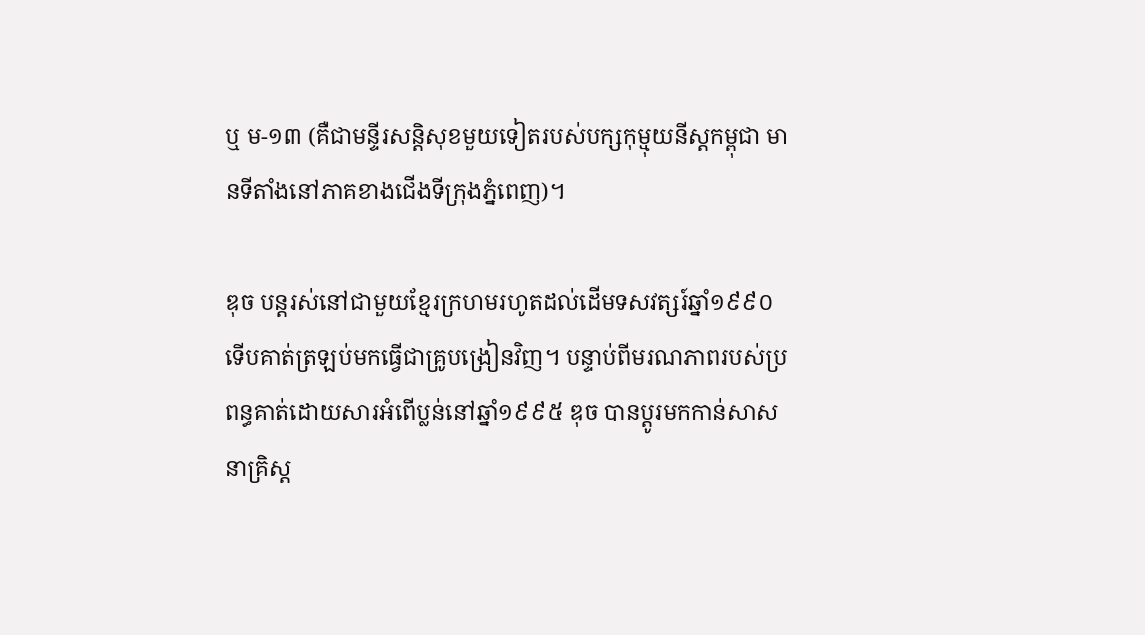ឬ ម-១៣ (គឺជាមន្ទីរសន្តិសុខមួយទៀតរបស់បក្សកុម្មុយនីស្តកម្ពុជា មានទីតាំងនៅភាគខាងជើងទីក្រុងភ្នំពេញ)។

ឌុច បន្តរស់នៅជាមួយខ្មែរក្រហមរហូតដល់ដើមទសវត្សរ៍ឆ្នាំ១៩៩០ ទើបគាត់ត្រឡប់មកធ្វើជាគ្រូបង្រៀនវិញ។ បន្ទាប់ពីមរណភាពរបស់ប្រពន្ធគាត់ដោយសារអំពើប្លន់នៅឆ្នាំ១៩៩៥ ឌុច បានប្តូរមកកាន់សាសនាគ្រិស្ត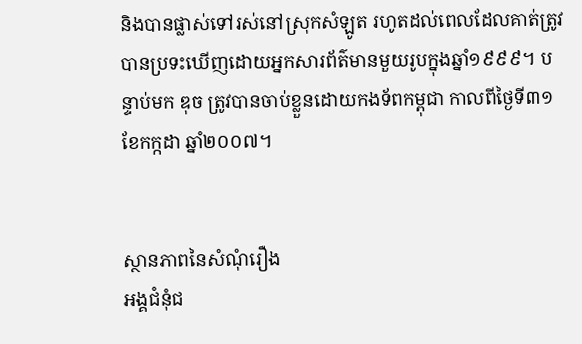និងបានផ្លាស់ទៅរស់នៅស្រុកសំឡូត រហូតដល់ពេលដែលគាត់ត្រូវបានប្រទះឃើញដោយអ្នកសារព័ត៌មានមួយរូបក្នុងឆ្នាំ១៩៩៩។ បន្ទាប់មក ឌុច ត្រូវបានចាប់ខ្លួនដោយកងទ័ពកម្ពុជា កាលពីថ្ងៃទី៣១ ខែកក្កដា ឆ្នាំ២០០៧។


ស្ថានភាពនៃសំណុំរឿង
អង្គជំនុំជ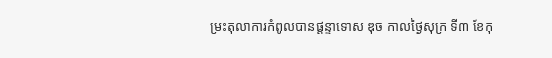ម្រះតុលាការកំពូលបានផ្តន្ទាទោស ឌុច កាលថ្ងៃសុក្រ ទី៣ ខែកុ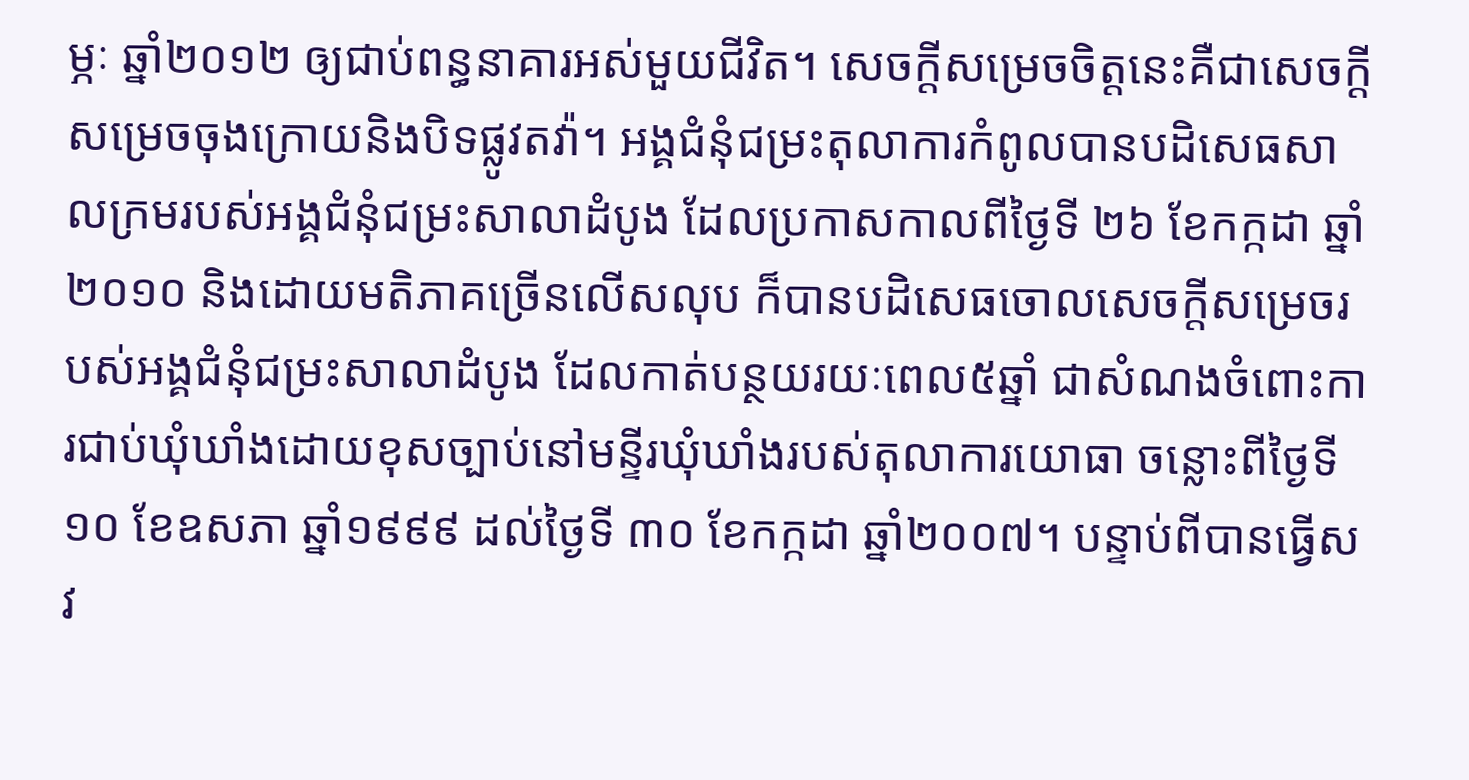ម្ភៈ ឆ្នាំ២០១២ ឲ្យជាប់ពន្ធនាគារអស់មួយជីវិត។ សេចក្តីសម្រេចចិត្តនេះគឺជាសេចក្តីសម្រេចចុងក្រោយនិងបិទផ្លូវតវ៉ា។ អង្គជំនុំជម្រះតុលាការកំពូលបានបដិសេធសាលក្រមរបស់អង្គជំនុំជម្រះសាលាដំបូង ដែលប្រកាសកាលពីថ្ងៃទី ២៦ ខែកក្កដា ឆ្នាំ២០១០ និងដោយមតិភាគច្រើនលើសលុប ក៏បានបដិសេធចោលសេចក្តីសម្រេចរបស់អង្គជំនុំជម្រះសាលាដំបូង ដែលកាត់បន្ថយរយៈពេល៥ឆ្នាំ ជាសំណងចំពោះការជាប់ឃុំឃាំងដោយខុសច្បាប់នៅមន្ទីរឃុំឃាំងរបស់តុលាការយោធា ចន្លោះពីថ្ងៃទី ១០ ខែឧសភា ឆ្នាំ១៩៩៩ ដល់ថ្ងៃទី ៣០ ខែកក្កដា ឆ្នាំ២០០៧។ បន្ទាប់ពីបានធ្វើសវ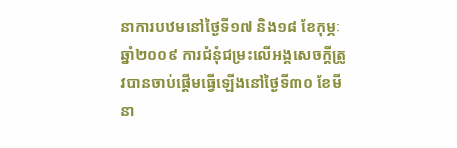នាការបឋមនៅថ្ងៃទី១៧ និង១៨ ខែកុម្ភៈ ឆ្នាំ២០០៩ ការជំនុំជម្រះលើអង្គសេចក្តីត្រូវបានចាប់ផ្តើមធ្វើឡើងនៅថ្ងៃទី៣០ ខែមីនា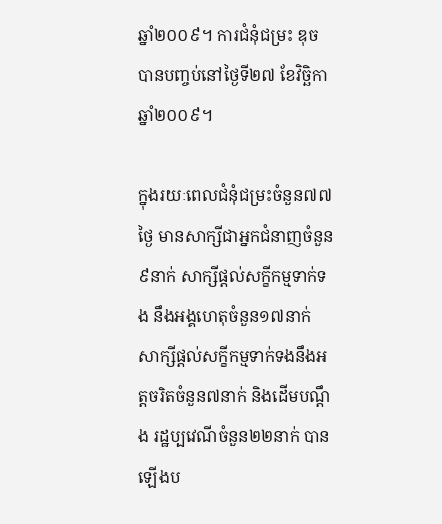ឆ្នាំ២០០៩។ ការជំនុំជម្រះ ឌុច បានបញ្ចប់នៅថ្ងៃទី២៧ ខែវិច្ឆិកា ឆ្នាំ២០០៩។

ក្នុងរយៈពេលជំនុំជម្រះចំនួន៧៧ថ្ងៃ មានសាក្សីជាអ្នកជំនាញចំនួន៩នាក់ សាក្សីផ្តល់សក្ខីកម្មទាក់ទង នឹងអង្គហេតុចំនួន១៧នាក់ សាក្សីផ្តល់សក្ខីកម្មទាក់ទងនឹងអត្តចរិតចំនួន៧នាក់ និងដើមបណ្តឹង រដ្ឋប្បវេណីចំនួន២២នាក់ បានឡើងប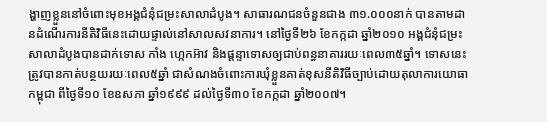ង្ហាញខ្លួននៅចំពោះមុខអង្គជំនុំជម្រះសាលាដំបូង។ សាធារណជនចំនួនជាង ៣១.០០០នាក់ បានតាមដានដំណើរការនីតិវិធីនេះដោយផ្ទាល់នៅសាលសវនាការ។ នៅថ្ងៃទី២៦ ខែកក្កដា ឆ្នាំ២០១០ អង្គជំនុំជម្រះសាលាដំបូងបានដាក់ទោស កាំង ហ្កេកអ៊ាវ និងផ្តន្ទាទោសឲ្យជាប់ពន្ធនាគាររយៈពេល៣៥ឆ្នាំ។ ទោសនេះត្រូវបានកាត់បន្ថយរយៈពេល៥ឆ្នាំ ជាសំណងចំពោះការឃុំខ្លួនគាត់ខុសនីតិវិធីច្បាប់ដោយតុលាការយោធាកម្ពុជា ពីថ្ងៃទី១០ ខែឧសភា ឆ្នាំ១៩៩៩ ដល់ថ្ងៃទី៣០ ខែកក្កដា ឆ្នាំ២០០៧។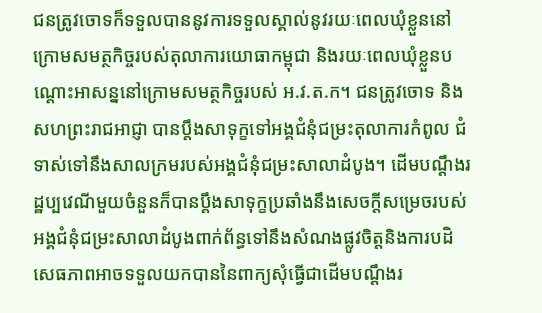ជនត្រូវចោទក៏ទទួលបាននូវការទទួលស្គាល់នូវរយៈពេលឃុំខ្លួននៅក្រោមសមត្ថកិច្ចរបស់តុលាការយោធាកម្ពុជា និងរយៈពេលឃុំខ្លួនបណ្តោះអាសន្ននៅក្រោមសមត្ថកិច្ចរបស់ អ.វ.ត.ក។ ជនត្រូវចោទ និងសហព្រះរាជអាជ្ញា បានប្តឹងសាទុក្ខទៅអង្គជំនុំជម្រះតុលាការកំពូល ជំទាស់ទៅនឹងសាលក្រមរបស់អង្គជំនុំជម្រះសាលាដំបូង។ ដើមបណ្តឹងរដ្ឋប្បវេណីមួយចំនួនក៏បានប្តឹងសាទុក្ខប្រឆាំងនឹងសេចក្តីសម្រេចរបស់អង្គជំនុំជម្រះសាលាដំបូងពាក់ព័ន្ធទៅនឹងសំណងផ្លូវចិត្តនិងការបដិសេធភាពអាចទទួលយកបាននៃពាក្យសុំធ្វើជាដើមបណ្តឹងរ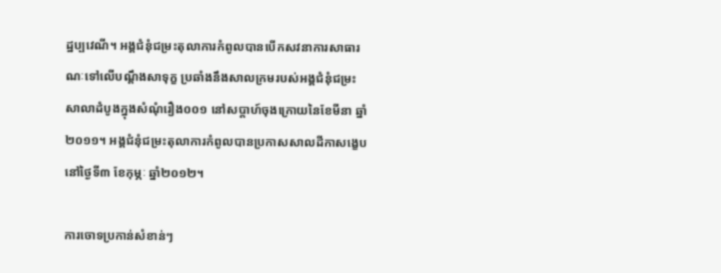ដ្ឋប្បវេណី។ អង្គជំនុំជម្រះតុលាការកំពូលបានបើកសវនាការសាធារណៈទៅលើបណ្តឹងសាទុក្ខ ប្រឆាំងនឹងសាលក្រមរបស់អង្គជំនុំជម្រះសាលាដំបូងក្នុងសំណុំរឿង០០១ នៅសប្តាហ៍ចុងក្រោយនៃខែមីនា ឆ្នាំ២០១១។ អង្គជំនុំជម្រះតុលាការកំពូលបានប្រកាសសាលដីកាសង្ខេបនៅថ្ងៃទី៣ ខែកុម្ភៈ ឆ្នាំ២០១២។

ការចោទប្រកាន់សំខាន់ៗ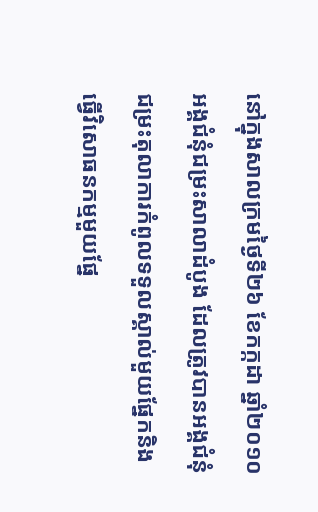នៅក្នុងសាលក្រមថ្ងៃទី២៦ ខែកក្កដា ឆ្នាំ២០១០ អង្គជំនុំជម្រះសាលាដំបូង ដែលត្រូវបានអង្គជំនុំជម្រះតុលាការកំពូលទទួលស្គាល់មួយផ្នែកនិងធ្វើវិសោធនកម្មមួយផ្នែ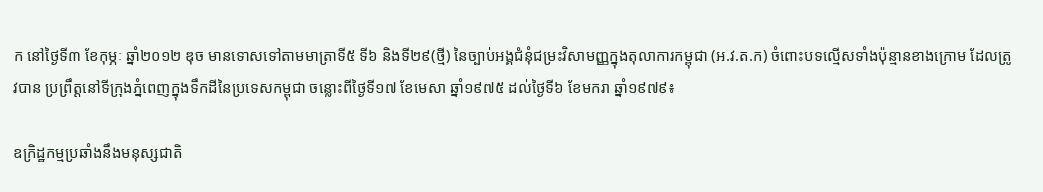ក នៅថ្ងៃទី៣ ខែកុម្ភៈ ឆ្នាំ២០១២ ឌុច មានទោសទៅតាមមាត្រាទី៥ ទី៦ និងទី២៩(ថ្មី) នៃច្បាប់អង្គជំនុំជម្រះវិសាមញ្ញក្នុងតុលាការកម្ពុជា (អ.វ.ត.ក) ចំពោះបទល្មើសទាំងប៉ុន្មានខាងក្រោម ដែលត្រូវបាន ប្រព្រឹត្តនៅទីក្រុងភ្នំពេញក្នុងទឹកដីនៃប្រទេសកម្ពុជា ចន្លោះពីថ្ងៃទី១៧ ខែមេសា ឆ្នាំ១៩៧៥ ដល់ថ្ងៃទី៦ ខែមករា ឆ្នាំ១៩៧៩៖

ឧក្រិដ្ឋកម្មប្រឆាំងនឹងមនុស្សជាតិ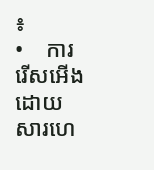៖
•    ការរើសអើងដោយសារហេ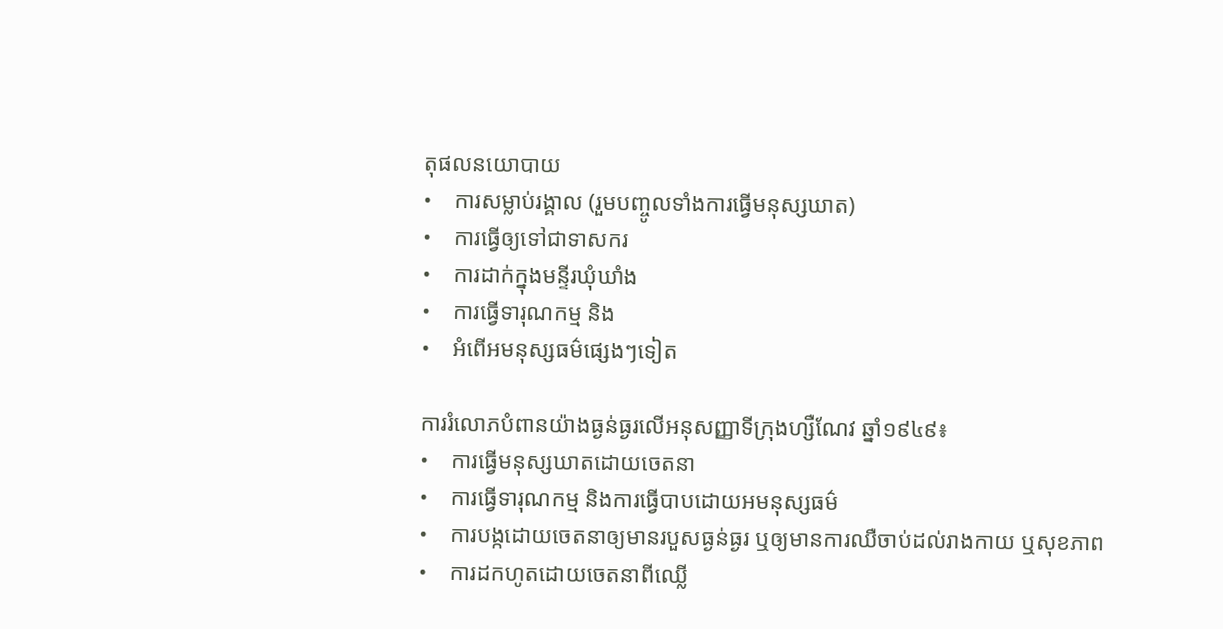តុផលនយោបាយ
•    ការសម្លាប់រង្គាល (រួមបញ្ចូលទាំងការធ្វើមនុស្សឃាត)
•    ការធ្វើឲ្យទៅជាទាសករ
•    ការដាក់ក្នុងមន្ទីរឃុំឃាំង
•    ការធ្វើទារុណកម្ម និង
•    អំពើអមនុស្សធម៌ផ្សេងៗទៀត

ការរំលោភបំពានយ៉ាងធ្ងន់ធ្ងរលើអនុសញ្ញាទីក្រុងហ្សឺណែវ ឆ្នាំ១៩៤៩៖
•    ការធ្វើមនុស្សឃាតដោយចេតនា
•    ការធ្វើទារុណកម្ម និងការធ្វើបាបដោយអមនុស្សធម៌
•    ការបង្កដោយចេតនាឲ្យមានរបួសធ្ងន់ធ្ងរ ឬឲ្យមានការឈឺចាប់ដល់រាងកាយ ឬសុខភាព
•    ការដកហូតដោយចេតនាពីឈ្លើ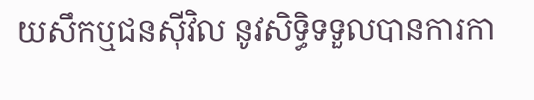យសឹកឬជនស៊ីវិល នូវសិទ្ធិទទួលបានការកា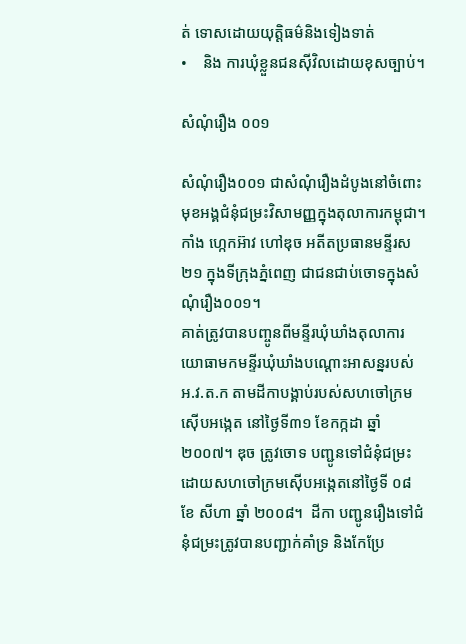ត់ ទោសដោយយុត្តិធម៌និងទៀងទាត់
•    និង ការឃុំខ្លួនជនស៊ីវិលដោយខុសច្បាប់។

សំណុំរឿង ០០១

សំណុំរឿង០០១ ជាសំណុំរឿងដំបូងនៅចំពោះមុខអង្គជំនុំជម្រះវិសាមញ្ញក្នុងតុលាការកម្ពុជា។ កាំង ហ្កេកអ៊ាវ ហៅឌុច អតីតប្រធានមន្ទីរស២១ ក្នុងទីក្រុងភ្នំពេញ ជាជនជាប់ចោទក្នុងសំណុំរឿង០០១។
គាត់ត្រូវបានបញ្ចូនពីមន្ទីរឃុំឃាំងតុលាការយោធាមកមន្ទីរឃុំឃាំងបណ្តោះអាសន្នរបស់ អ.វ.ត.ក តាមដីកាបង្គាប់របស់សហចៅក្រមស៊ើបអង្កេត នៅថ្ងៃទី៣១ ខែកក្កដា ឆ្នាំ២០០៧។ ឌុច ត្រូវចោទ បញ្ជូនទៅជំនុំជម្រះដោយសហចៅក្រមស៊ើបអង្កេតនៅថ្ងៃទី ០៨ ខែ សីហា ឆ្នាំ ២០០៨។  ដីកា បញ្ជូនរឿងទៅជំនុំជម្រះត្រូវបានបញ្ជាក់គាំទ្រ និងកែប្រែ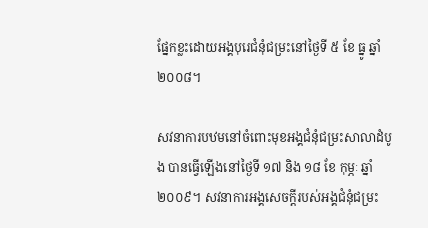ផ្នែកខ្លះដោយអង្គបុរេជំនុំជម្រះនៅថ្ងៃទី ៥ ខែ ធ្នូ ឆ្នាំ ២០០៨។

សវនាការបឋមនៅចំពោះមុខអង្គជំនុំជម្រះសាលាដំបូង បានធ្វើឡើងនៅថ្ងៃទី ១៧ និង ១៨ ខែ កុម្ភៈ ឆ្នាំ ២០០៩។ សវនាការអង្គសេចក្តីរបស់អង្គជំនុំជម្រះ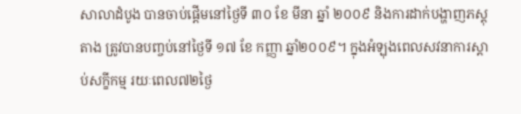សាលាដំបូង បានចាប់ផ្តើមនៅថ្ងៃទី ៣០ ខែ មីនា ឆ្នាំ ២០០៩ និងការដាក់បង្ហាញភស្តុតាង ត្រូវបានបញ្ចប់នៅថ្ងៃទី ១៧ ខែ កញ្ញា ឆ្នាំ២០០៩។ ក្នុងអំឡុងពេលសវនាការស្តាប់សក្ខីកម្ម រយៈពេល៧២ថ្ងៃ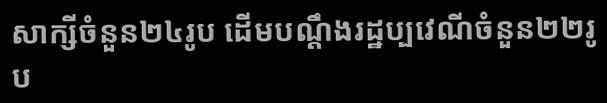សាក្សីចំនួន២៤រូប ដើមបណ្តឹងរដ្ឋប្បវេណីចំនួន២២រូប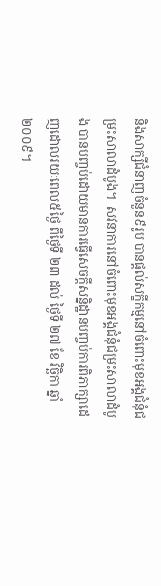និងសាក្សីជំនាញចំនួន៩រូប បានផ្តល់សក្ខីកម្មនៅចំពោះមុខអង្គជំនុំជម្រះសាលាដំបូង។  សវនាការនៅចំពោះមុខអង្គជំនុំជម្រះសាលាដំបូង បានបញ្ចប់ដោយមានការធ្វើសេចក្តីសន្និដ្ឋានបញ្ចប់ការពិភាក្សាដេញដោលរយៈពេល៥ថ្ងៃ ពីថ្ងៃទី ២៣ ដល់ ថ្ងៃទី ២៧ ខែ វិច្ឆិកា ឆ្នាំ ២០០៩។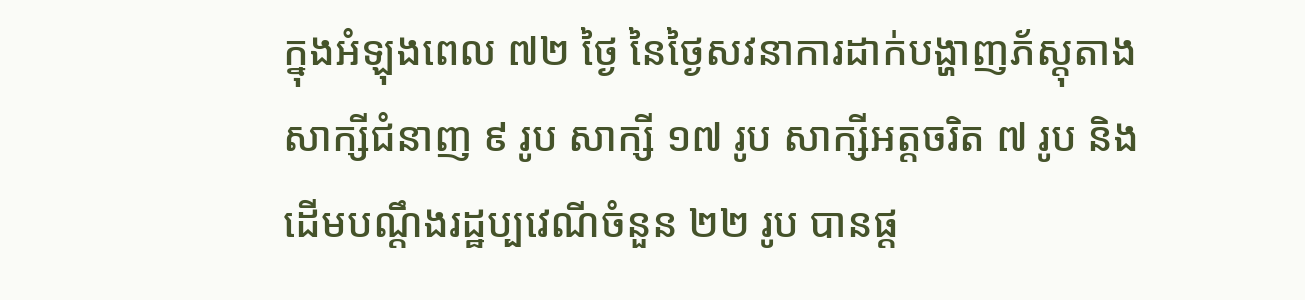ក្នុងអំឡុងពេល ៧២ ថ្ងៃ នៃថ្ងៃសវនាការដាក់បង្ហាញភ័ស្តុតាង សាក្សីជំនាញ ៩ រូប សាក្សី ១៧ រូប សាក្សីអត្តចរិត ៧ រូប និងដើមបណ្តឹងរដ្ឋប្បវេណីចំនួន ២២ រូប បានផ្ដ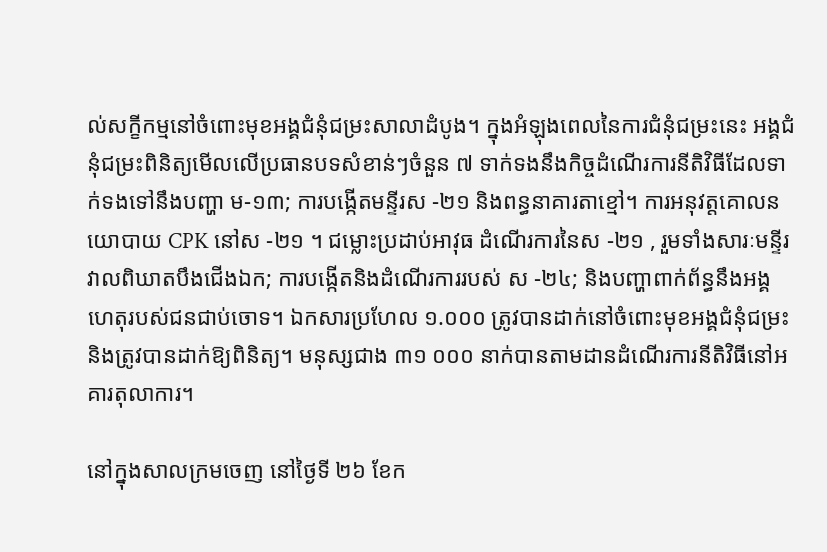ល់សក្ខីកម្មនៅចំពោះមុខអង្គជំនុំជម្រះសាលាដំបូង។ ក្នុងអំឡុងពេលនៃការជំនុំជម្រះនេះ អង្គជំនុំជម្រះពិនិត្យមើលលើប្រធានបទសំខាន់ៗចំនួន ៧ ទាក់ទងនឹងកិច្ចដំណើរការនីតិវិធីដែលទាក់ទងទៅនឹងបញ្ហា ម-១៣; ការបង្កើតមន្ទីរស -២១ និងពន្ធនាគារតាខ្មៅ។ ការអនុវត្តគោលនយោបាយ CPK នៅស -២១ ។ ជម្លោះប្រដាប់អាវុធ ដំណើរការនៃស -២១ , រួមទាំងសារៈមន្ទីរវាលពិឃាតបឹងជើងឯក; ការបង្កើតនិងដំណើរការរបស់ ស -២៤; និងបញ្ហាពាក់ព័ន្ធនឹងអង្គហេតុរបស់ជនជាប់ចោទ។ ឯកសារប្រហែល ១.០០០ ត្រូវបានដាក់នៅចំពោះមុខអង្គជំនុំជម្រះនិងត្រូវបានដាក់ឱ្យពិនិត្យ។ មនុស្សជាង ៣១ ០០០ នាក់បានតាមដានដំណើរការនីតិវិធីនៅអគារតុលាការ។

នៅក្នុងសាលក្រមចេញ នៅថ្ងៃទី ២៦ ខែក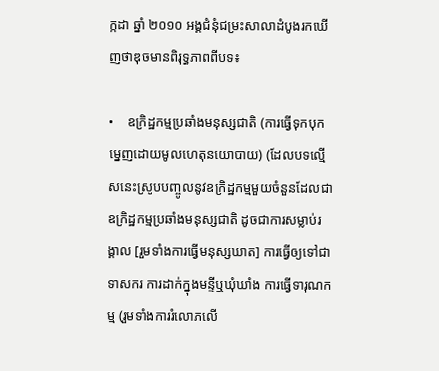ក្កដា ឆ្នាំ ២០១០ អង្គជំនុំជម្រះសាលាដំបូងរកឃើញថាឌុចមានពិរុទ្ធភាពពីបទ៖

•    ឧក្រិដ្ឋកម្មប្រឆាំងមនុស្សជាតិ (ការធ្វើទុកបុកម្នេញដោយមូលហេតុនយោបាយ) (ដែលបទល្មើសនេះស្រូបបញ្ចូលនូវឧក្រិដ្ឋកម្មមួយចំនួនដែលជាឧក្រិដ្ឋកម្មប្រឆាំងមនុស្សជាតិ ដូចជាការសម្លាប់រង្គាល [រួមទាំងការធ្វើមនុស្សឃាត] ការធ្វើឲ្យទៅជាទាសករ ការដាក់ក្នុងមន្ទីឬឃុំឃាំង ការធ្វើទារុណកម្ម (រួមទាំងការរំលោភលើ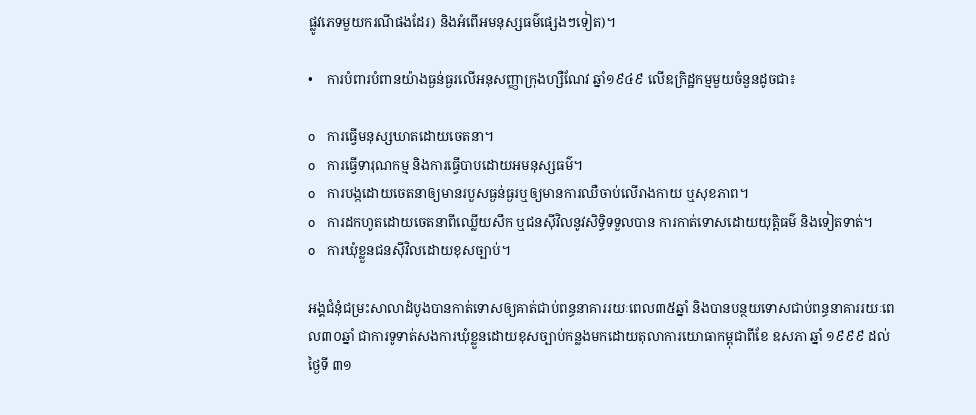ផ្លូវភេទមួយករណីផងដែរ) និងអំពើអមនុស្សធម៌ផ្សេងៗទៀត)។

•    ការបំពារបំពានយ៉ាងធ្ងន់ធ្ងរលើអនុសញ្ញាក្រុងហ្សឺណែវ ឆ្នាំ១៩៤៩ លើឧក្រិដ្ឋកម្មមួយចំនួនដូចជា៖

o    ការធ្វើមនុស្សឃាតដោយចេតនា។
o    ការធ្វើទារុណកម្ម និងការធ្វើបាបដោយអមនុស្សធម៌។
o    ការបង្កដោយចេតនាឲ្យមានរបួសធ្ងន់ធ្ងរឬឲ្យមានការឈឺចាប់លើរាងកាយ ឬសុខភាព។
o    ការដកហូតដោយចេតនាពីឈ្លើយសឹក ឬជនស៊ីវិលនូវសិទ្ធិទទួលបាន ការកាត់ទោសដោយយុត្តិធម៌ និងទៀតទាត់។
o    ការឃុំខ្លួនជនស៊ីវិលដោយខុសច្បាប់។

អង្គជំនុំជម្រះសាលាដំបូងបានកាត់ទោសឲ្យគាត់ជាប់ពន្ធនាគាររយៈពេល៣៥ឆ្នាំ និងបានបន្ថយទោសជាប់ពន្ធនាគាររយៈពេល៣០ឆ្នាំ ជាការទូទាត់សងការឃុំខ្លួនដោយខុសច្បាប់កន្លងមកដោយតុលាការយោធាកម្ពុជាពីខែ ឧសភា ឆ្នាំ ១៩៩៩ ដល់ថ្ងៃទី ៣១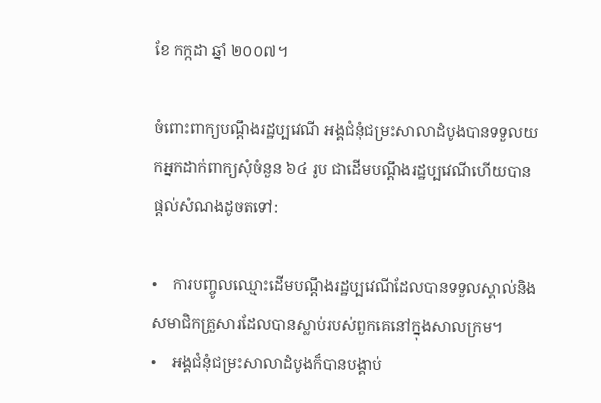ខែ កក្កដា ឆ្នាំ ២០០៧។

ចំពោះពាក្យបណ្តឹងរដ្ឋប្បវេណី អង្គជំនុំជម្រះសាលាដំបូងបានទទួលយកអ្នកដាក់ពាក្យសុំចំនួន ៦៤ រូប ជាដើមបណ្តឹងរដ្ឋប្បវេណីហើយបានផ្តល់សំណងដូចតទៅ:

•    ការបញ្ចូលឈ្មោះដើមបណ្តឹងរដ្ឋប្បវេណីដែលបានទទួលស្គាល់និងសមាជិកគ្រួសារដែលបានស្លាប់របស់ពួកគេនៅក្នុងសាលក្រម។
•    អង្គជំនុំជម្រះសាលាដំបូងក៏បានបង្គាប់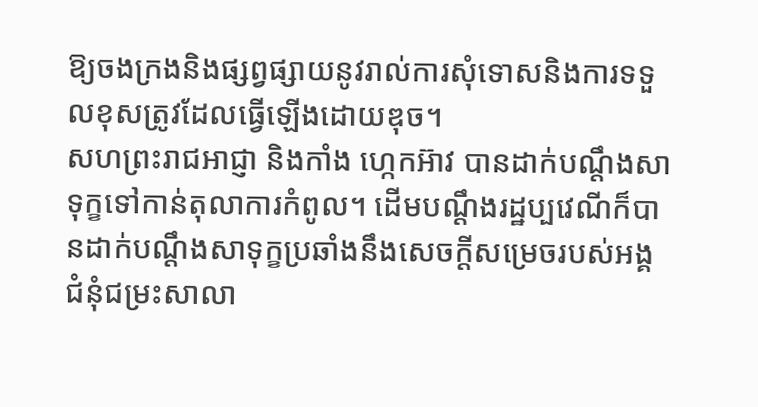ឱ្យចងក្រងនិងផ្សព្វផ្សាយនូវរាល់ការសុំទោសនិងការទទួលខុសត្រូវដែលធ្វើឡើងដោយឌុច។
សហព្រះរាជអាជ្ញា និងកាំង ហ្កេកអ៊ាវ បានដាក់បណ្តឹងសាទុក្ខទៅកាន់តុលាការកំពូល។ ដើមបណ្តឹងរដ្ឋប្បវេណីក៏បានដាក់បណ្តឹងសាទុក្ខប្រឆាំងនឹងសេចក្តីសម្រេចរបស់អង្គជំនុំជម្រះសាលា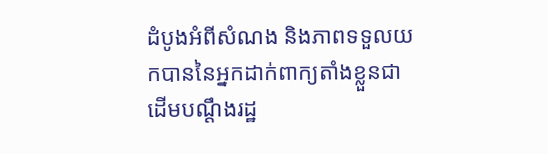ដំបូងអំពីសំណង និងភាពទទួលយកបាននៃអ្នកដាក់ពាក្យតាំងខ្លួនជាដើមបណ្តឹងរដ្ឋ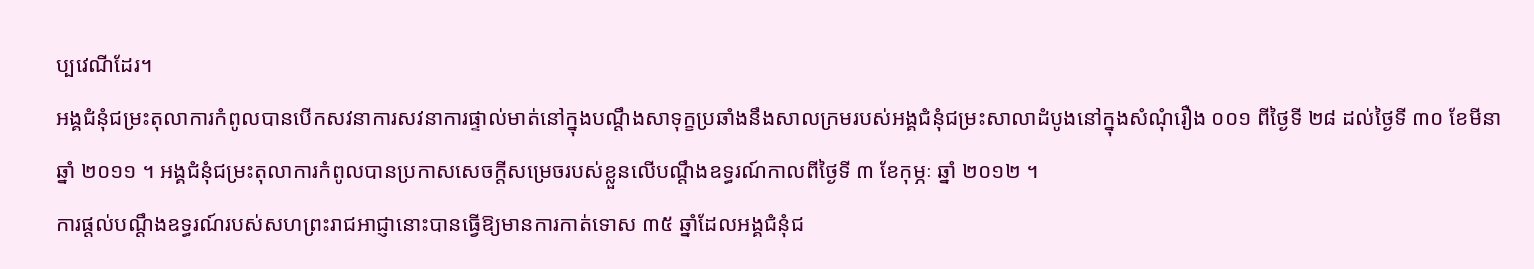ប្បវេណីដែរ។
អង្គជំនុំជម្រះតុលាការកំពូលបានបើកសវនាការសវនាការផ្ទាល់មាត់នៅក្នុងបណ្តឹងសាទុក្ខប្រឆាំងនឹងសាលក្រមរបស់អង្គជំនុំជម្រះសាលាដំបូងនៅក្នុងសំណុំរឿង ០០១ ពីថ្ងៃទី ២៨ ដល់ថ្ងៃទី ៣០ ខែមីនា ឆ្នាំ ២០១១ ។ អង្គជំនុំជម្រះតុលាការកំពូលបានប្រកាសសេចក្តីសម្រេចរបស់ខ្លួនលើបណ្តឹងឧទ្ធរណ៍កាលពីថ្ងៃទី ៣ ខែកុម្ភៈ ឆ្នាំ ២០១២ ។
ការផ្តល់បណ្តឹងឧទ្ធរណ៍របស់សហព្រះរាជអាជ្ញានោះបានធ្វើឱ្យមានការកាត់ទោស ៣៥ ឆ្នាំដែលអង្គជំនុំជ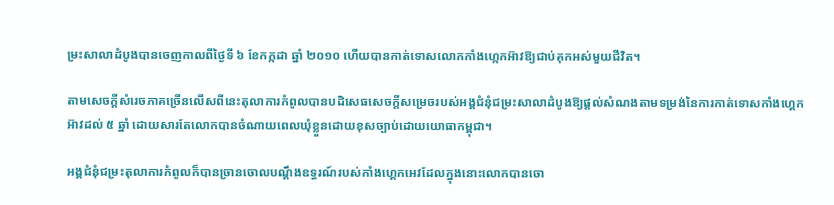ម្រះសាលាដំបូងបានចេញកាលពីថ្ងៃទី ៦ ខែកក្កដា ឆ្នាំ ២០១០ ហើយបានកាត់ទោសលោកកាំងហ្កេកអ៊ាវឱ្យជាប់គុកអស់មួយជីវិត។

តាមសេចក្តីសំរេចភាគច្រើនលើសពីនេះតុលាការកំពូលបានបដិសេធសេចក្តីសម្រេចរបស់អង្គជំនុំជម្រះសាលាដំបូងឱ្យផ្តល់សំណងតាមទម្រង់នៃការកាត់ទោសកាំងហ្គេកអ៊ាវដល់ ៥ ឆ្នាំ ដោយសារតែលោកបានចំណាយពេលឃុំខ្លួនដោយខុសច្បាប់ដោយយោធាកម្ពុជា។

អង្គជំនុំជម្រះតុលាការកំពូលក៏បានច្រានចោលបណ្តឹងឧទ្ធរណ៍របស់កាំងហ្គេកអេវដែលក្នុងនោះលោកបានចោ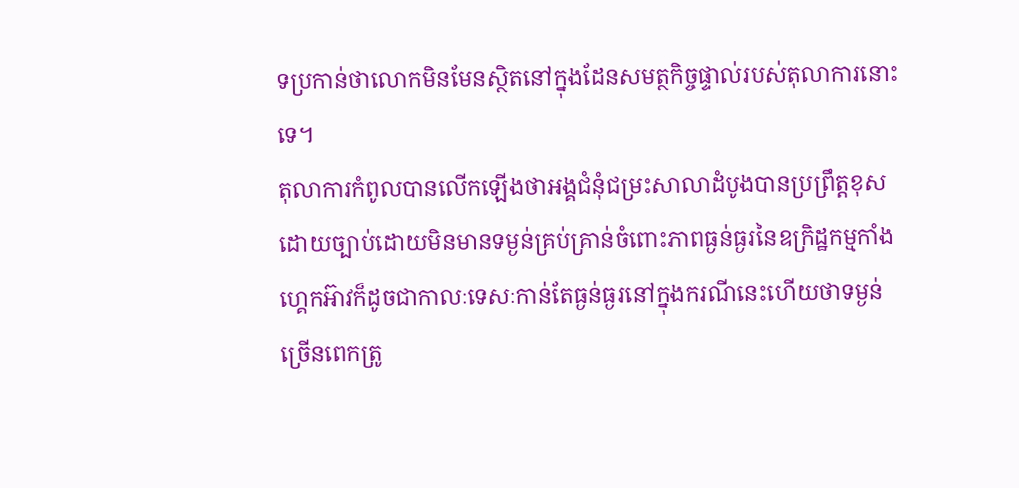ទប្រកាន់ថាលោកមិនមែនស្ថិតនៅក្នុងដែនសមត្ថកិច្ចផ្ទាល់របស់តុលាការនោះទេ។
តុលាការកំពូលបានលើកឡើងថាអង្គជំនុំជម្រះសាលាដំបូងបានប្រព្រឹត្តខុសដោយច្បាប់ដោយមិនមានទម្ងន់គ្រប់គ្រាន់ចំពោះភាពធ្ងន់ធ្ងរនៃឧក្រិដ្ឋកម្មកាំងហ្គេកអ៊ាវក៏ដូចជាកាលៈទេសៈកាន់តែធ្ងន់ធ្ងរនៅក្នុងករណីនេះហើយថាទម្ងន់ច្រើនពេកត្រូ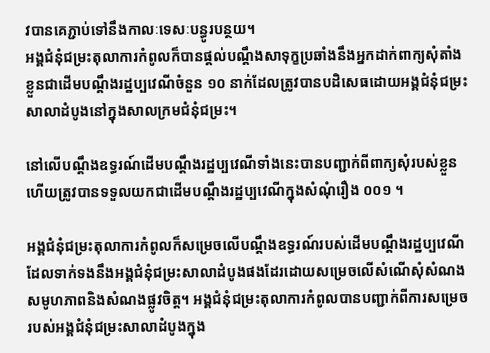វបានគេភ្ជាប់ទៅនឹងកាលៈទេសៈបន្ធូរបន្ថយ។
អង្គជំនុំជម្រះតុលាការកំពូលក៏បានផ្តល់បណ្តឹងសាទុក្ខប្រឆាំងនឹងអ្នកដាក់ពាក្យសុំតាំងខ្លួនជាដើមបណ្តឹងរដ្ឋប្បវេណីចំនួន ១០ នាក់ដែលត្រូវបានបដិសេធដោយអង្គជំនុំជម្រះសាលាដំបូងនៅក្នុងសាលក្រមជំនុំជម្រះ។

នៅលើបណ្តឹងឧទ្ធរណ៍ដើមបណ្តឹងរដ្ឋប្បវេណីទាំងនេះបានបញ្ជាក់ពីពាក្យសុំរបស់ខ្លួនហើយត្រូវបានទទួលយកជាដើមបណ្តឹងរដ្ឋប្បវេណីក្នុងសំណុំរឿង ០០១ ។

អង្គជំនុំជម្រះតុលាការកំពូលក៏សម្រេចលើបណ្តឹងឧទ្ធរណ៍របស់ដើមបណ្តឹងរដ្ឋប្បវេណីដែលទាក់ទងនឹងអង្គជំនុំជម្រះសាលាដំបូងផងដែរដោយសម្រេចលើសំណើសុំសំណងសមូហភាពនិងសំណងផ្លូវចិត្ត។ អង្គជំនុំជម្រះតុលាការកំពូលបានបញ្ជាក់ពីការសម្រេចរបស់អង្គជំនុំជម្រះសាលាដំបូងក្នុង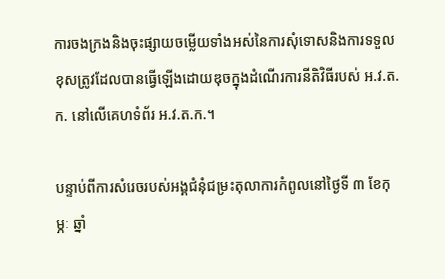ការចងក្រងនិងចុះផ្សាយចម្លើយទាំងអស់នៃការសុំទោសនិងការទទួលខុសត្រូវដែលបានធ្វើឡើងដោយឌុចក្នុងដំណើរការនីតិវិធីរបស់ អ.វ.ត.ក. នៅលើគេហទំព័រ អ.វ.ត.ក.។

បន្ទាប់ពីការសំរេចរបស់អង្គជំនុំជម្រះតុលាការកំពូលនៅថ្ងៃទី ៣ ខែកុម្ភៈ ឆ្នាំ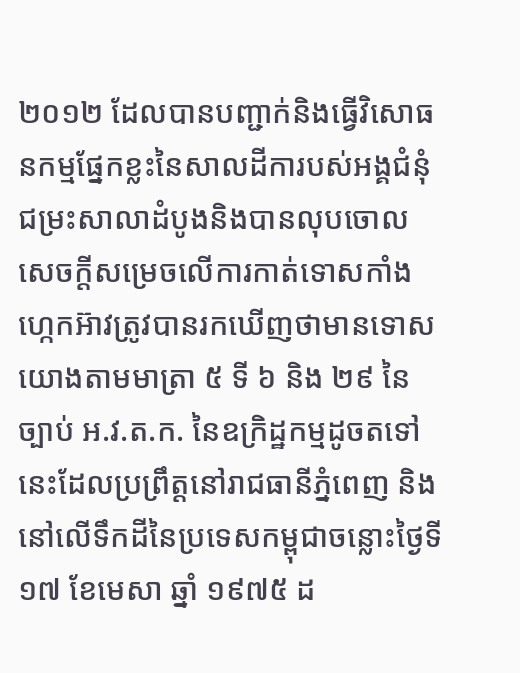២០១២ ដែលបានបញ្ជាក់និងធ្វើវិសោធនកម្មផ្នែកខ្លះនៃសាលដីការបស់អង្គជំនុំជម្រះសាលាដំបូងនិងបានលុបចោលសេចក្តីសម្រេចលើការកាត់ទោសកាំងហ្កេកអ៊ាវត្រូវបានរកឃើញថាមានទោសយោងតាមមាត្រា ៥ ទី ៦ និង ២៩ នៃច្បាប់ អ.វ.ត.ក. នៃឧក្រិដ្ឋកម្មដូចតទៅនេះដែលប្រព្រឹត្តនៅរាជធានីភ្នំពេញ និងនៅលើទឹកដីនៃប្រទេសកម្ពុជាចន្លោះថ្ងៃទី ១៧ ខែមេសា ឆ្នាំ ១៩៧៥ ដ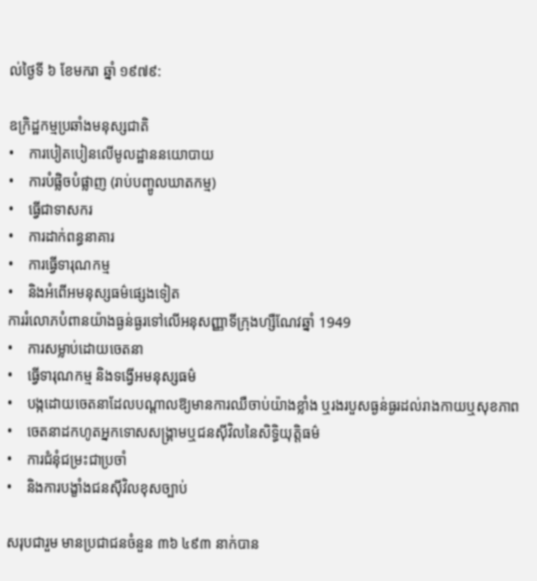ល់ថ្ងៃទី ៦ ខែមករា ឆ្នាំ ១៩៧៩:

ឧក្រិដ្ឋកម្មប្រឆាំងមនុស្សជាតិ
•    ការបៀតបៀនលើមូលដ្ឋាននយោបាយ
•    ការបំផ្លិចបំផ្លាញ (រាប់បញ្ចូលឃាតកម្ម)
•    ធ្វើជាទាសករ
•    ការដាក់ពន្ធនាគារ
•    ការធ្វើទារុណកម្ម
•    និងអំពើអមនុស្សធម៌ផ្សេងទៀត
ការរំលោភបំពានយ៉ាងធ្ងន់ធ្ងរទៅលើអនុសញ្ញាទីក្រុងហ្សឺណែវឆ្នាំ 1949
•    ការសម្លាប់ដោយចេតនា
•    ធ្វើទារុណកម្ម និងទង្វើអមនុស្សធម៌
•    បង្កដោយចេតនាដែលបណ្តាលឱ្យមានការឈឺចាប់យ៉ាងខ្លាំង ឬរងរបួសធ្ងន់ធ្ងរដល់រាងកាយឬសុខភាព
•    ចេតនាដកហូតអ្នកទោសសង្គ្រាមឬជនស៊ីវិលនៃសិទ្ធិយុត្តិធម៌
•    ការជំនុំជម្រះជាប្រចាំ
•    និងការបង្ខាំងជនស៊ីវិលខុសច្បាប់

សរុបជារួម មានប្រជាជនចំនួន ៣៦ ៤៩៣ នាក់បាន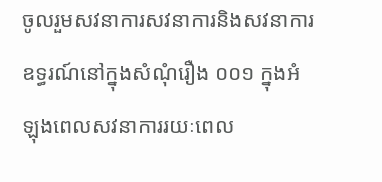ចូលរួមសវនាការសវនាការនិងសវនាការឧទ្ធរណ៍នៅក្នុងសំណុំរឿង ០០១ ក្នុងអំឡុងពេលសវនាការរយៈពេល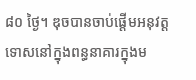៨០ ថ្ងៃ។ ឌុចបានចាប់ផ្តើមអនុវត្តទោសនៅក្នុងពន្ធនាគារក្នុងម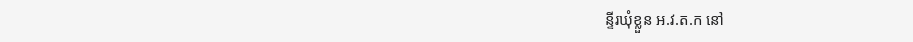ន្ទីរឃុំខ្លួន អ.វ.ត.ក នៅ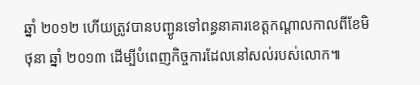ឆ្នាំ ២០១២ ហើយត្រូវបានបញ្ជូនទៅពន្ធនាគារខេត្តកណ្តាលកាលពីខែមិថុនា ឆ្នាំ ២០១៣ ដើម្បីបំពេញកិច្ចការដែលនៅសល់របស់លោក៕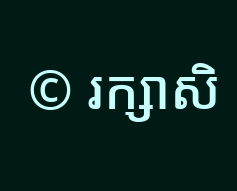© រក្សាសិ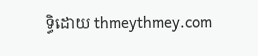ទ្ធិដោយ thmeythmey.com